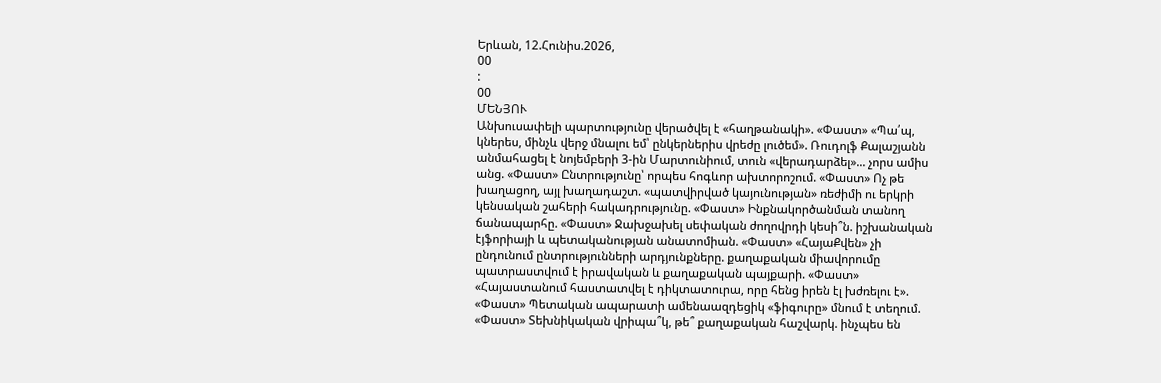Երևան, 12.Հունիս.2026,
00
:
00
ՄԵՆՅՈՒ
Անխուսափելի պարտությունը վերածվել է «հաղթանակի». «Փաստ» «Պա՛պ, կներես, մինչև վերջ մնալու եմ՝ ընկերներիս վրեժը լուծեմ». Ռուդոլֆ Քալաշյանն անմահացել է նոյեմբերի 3-ին Մարտունիում, տուն «վերադարձել»... չորս ամիս անց. «Փաստ» Ընտրությունը՝ որպես հոգևոր ախտորոշում. «Փաստ» Ոչ թե խաղացող, այլ խաղադաշտ. «պատվիրված կայունության» ռեժիմի ու երկրի կենսական շահերի հակադրությունը. «Փաստ» Ինքնակործանման տանող ճանապարհը. «Փաստ» Ջախջախել սեփական ժողովրդի կեսի՞ն. իշխանական էյֆորիայի և պետականության անատոմիան. «Փաստ» «ՀայաՔվեն» չի ընդունում ընտրությունների արդյունքները. քաղաքական միավորումը պատրաստվում է իրավական և քաղաքական պայքարի. «Փաստ» «Հայաստանում հաստատվել է դիկտատուրա, որը հենց իրեն էլ խժռելու է». «Փաստ» Պետական ապարատի ամենաազդեցիկ «ֆիգուրը» մնում է տեղում. «Փաստ» Տեխնիկական վրիպա՞կ, թե՞ քաղաքական հաշվարկ. ինչպես են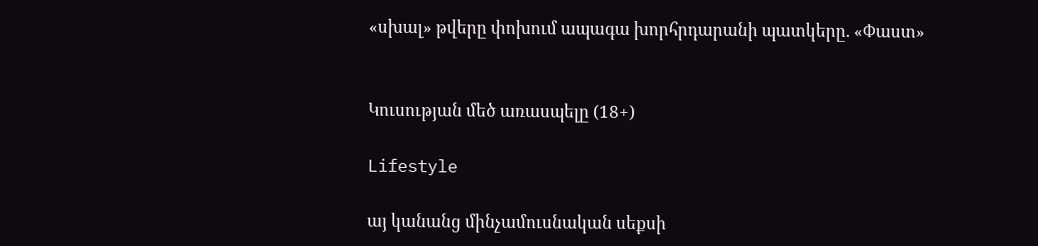«սխալ» թվերը փոխում ապագա խորհրդարանի պատկերը. «Փաստ»


Կուսության մեծ առասպելը (18+)

Lifestyle

այ կանանց մինչամուսնական սեքսի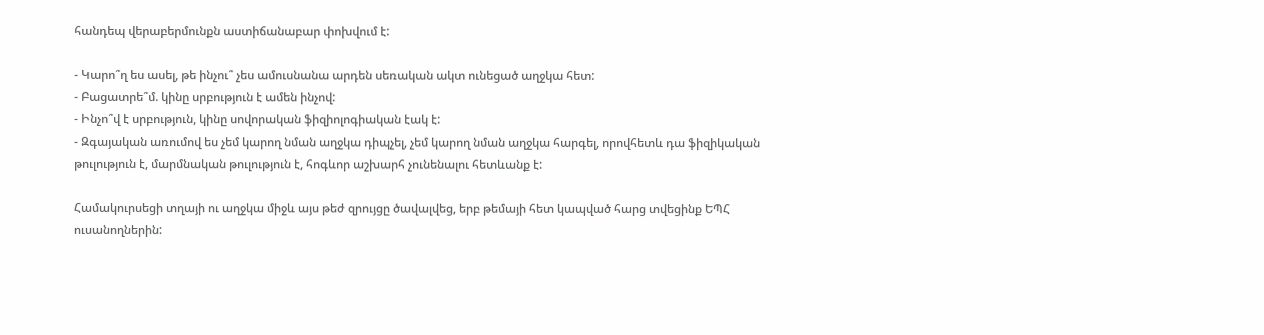հանդեպ վերաբերմունքն աստիճանաբար փոխվում է:

- Կարո՞ղ ես ասել, թե ինչու՞ չես ամուսնանա արդեն սեռական ակտ ունեցած աղջկա հետ:
- Բացատրե՞մ. կինը սրբություն է ամեն ինչով:
- Ինչո՞վ է սրբություն, կինը սովորական ֆիզիոլոգիական էակ է:
- Զգայական առումով ես չեմ կարող նման աղջկա դիպչել, չեմ կարող նման աղջկա հարգել, որովհետև դա ֆիզիկական թուլություն է, մարմնական թուլություն է, հոգևոր աշխարհ չունենալու հետևանք է:

Համակուրսեցի տղայի ու աղջկա միջև այս թեժ զրույցը ծավալվեց, երբ թեմայի հետ կապված հարց տվեցինք ԵՊՀ ուսանողներին: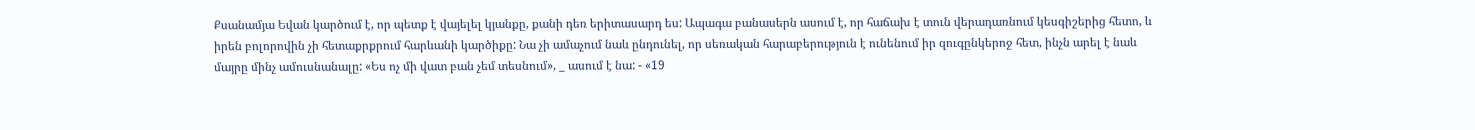Քսանամյա Եվան կարծում է, որ պետք է վայելել կյանքը, քանի դեռ երիտասարդ ես: Ապագա բանասերն ասում է, որ հաճախ է տուն վերադառնում կեսգիշերից հետո, և իրեն բոլորովին չի հետաքրքրում հարևանի կարծիքը: Նա չի ամաչում նաև ընդունել, որ սեռական հարաբերություն է ունենում իր զուգընկերոջ հետ, ինչն արել է նաև մայրը մինչ ամուսնանալը: «Ես ոչ մի վատ բան չեմ տեսնում», _ ասում է նա: - «19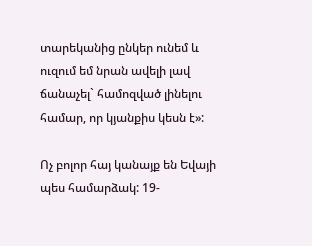տարեկանից ընկեր ունեմ և ուզում եմ նրան ավելի լավ ճանաչել` համոզված լինելու համար, որ կյանքիս կեսն է»:

Ոչ բոլոր հայ կանայք են Եվայի պես համարձակ: 19-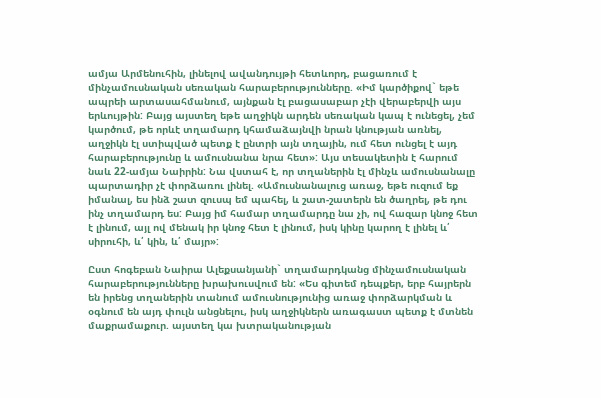ամյա Արմենուհին, լինելով ավանդույթի հետևորդ, բացառում է մինչամուսնական սեռական հարաբերությունները. «Իմ կարծիքով` եթե ապրեի արտասահմանում, այնքան էլ բացասաբար չէի վերաբերվի այս երևույթին: Բայց այստեղ եթե աղջիկն արդեն սեռական կապ է ունեցել, չեմ կարծում, թե որևէ տղամարդ կհամաձայնվի նրան կնության առնել, աղջիկն էլ ստիպված պետք է ընտրի այն տղային, ում հետ ունցել է այդ հարաբերությունը և ամուսնանա նրա հետ»: Այս տեսակետին է հարում նաև 22-ամյա Նաիրին: Նա վստահ է, որ տղաներին էլ մինչև ամուսնանալը պարտադիր չէ փորձառու լինել. «Ամուսնանալուց առաջ, եթե ուզում եք իմանալ, ես ինձ շատ զուսպ եմ պահել, և շատ-շատերն են ծաղրել, թե դու ինչ տղամարդ ես: Բայց իմ համար տղամարդը նա չի, ով հազար կնոջ հետ է լինում, այլ ով մենակ իր կնոջ հետ է լինում, իսկ կինը կարող է լինել և՛ սիրուհի, և՛ կին, և՛ մայր»:

Ըստ հոգեբան Նաիրա Ալեքսանյանի` տղամարդկանց մինչամուսնական հարաբերությունները խրախուսվում են: «Ես գիտեմ դեպքեր, երբ հայրերն են իրենց տղաներին տանում ամուսնությունից առաջ փորձարկման և օգնում են այդ փուլն անցնելու, իսկ աղջիկներն առագաստ պետք է մտնեն մաքրամաքուր. այստեղ կա խտրականության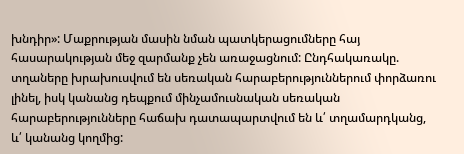խնդիր»: Մաքրության մասին նման պատկերացումները հայ հասարակության մեջ զարմանք չեն առաջացնում: Ընդհակառակը. տղաները խրախուսվում են սեռական հարաբերություններում փորձառու լինել, իսկ կանանց դեպքում մինչամուսնական սեռական հարաբերությունները հաճախ դատապարտվում են և՛ տղամարդկանց, և՛ կանանց կողմից: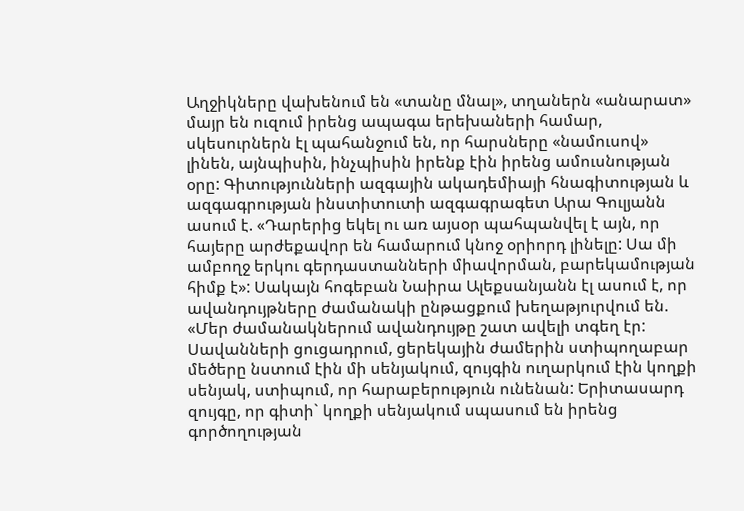Աղջիկները վախենում են «տանը մնալ», տղաներն «անարատ» մայր են ուզում իրենց ապագա երեխաների համար, սկեսուրներն էլ պահանջում են, որ հարսները «նամուսով» լինեն, այնպիսին, ինչպիսին իրենք էին իրենց ամուսնության օրը: Գիտությունների ազգային ակադեմիայի հնագիտության և ազգագրության ինստիտուտի ազգագրագետ Արա Գուլյանն ասում է. «Դարերից եկել ու առ այսօր պահպանվել է այն, որ հայերը արժեքավոր են համարում կնոջ օրիորդ լինելը: Սա մի ամբողջ երկու գերդաստանների միավորման, բարեկամության հիմք է»: Սակայն հոգեբան Նաիրա Ալեքսանյանն էլ ասում է, որ ավանդույթները ժամանակի ընթացքում խեղաթյուրվում են. «Մեր ժամանակներում ավանդույթը շատ ավելի տգեղ էր: Սավանների ցուցադրում, ցերեկային ժամերին ստիպողաբար մեծերը նստում էին մի սենյակում, զույգին ուղարկում էին կողքի սենյակ, ստիպում, որ հարաբերություն ունենան: Երիտասարդ զույգը, որ գիտի` կողքի սենյակում սպասում են իրենց գործողության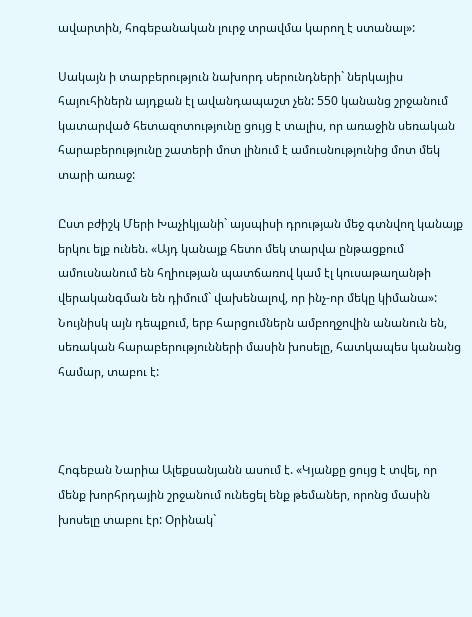ավարտին, հոգեբանական լուրջ տրավմա կարող է ստանալ»:

Սակայն ի տարբերություն նախորդ սերունդների` ներկայիս հայուհիներն այդքան էլ ավանդապաշտ չեն: 550 կանանց շրջանում կատարված հետազոտությունը ցույց է տալիս, որ առաջին սեռական հարաբերությունը շատերի մոտ լինում է ամուսնությունից մոտ մեկ տարի առաջ:

Ըստ բժիշկ Մերի Խաչիկյանի` այսպիսի դրության մեջ գտնվող կանայք երկու ելք ունեն. «Այդ կանայք հետո մեկ տարվա ընթացքում ամուսնանում են հղիության պատճառով կամ էլ կուսաթաղանթի վերականգման են դիմում` վախենալով, որ ինչ-որ մեկը կիմանա»: Նույնիսկ այն դեպքում, երբ հարցումներն ամբողջովին անանուն են, սեռական հարաբերությունների մասին խոսելը, հատկապես կանանց համար, տաբու է:



Հոգեբան Նարիա Ալեքսանյանն ասում է. «Կյանքը ցույց է տվել, որ մենք խորհրդային շրջանում ունեցել ենք թեմաներ, որոնց մասին խոսելը տաբու էր: Օրինակ`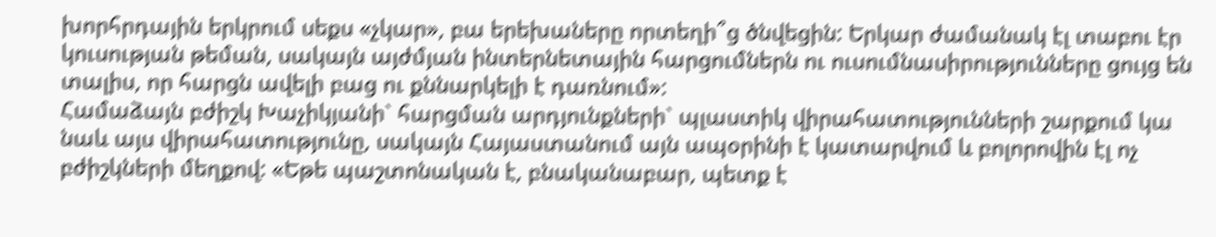խորհրդային երկրում սեքս «չկար», բա երեխաները որտեղի՞ց ծնվեցին: Երկար ժամանակ էլ տաբու էր կուսության թեման, սակայն այժմյան ինտերնետային հարցումներն ու ուսումնասիրությունները ցույց են տալիս, որ հարցն ավելի բաց ու քննարկելի է դառնում»:
Համաձայն բժիշկ Խաչիկյանի` հարցման արդյունքների` պլաստիկ վիրահատությունների շարքում կա նաև այս վիրահատությունը, սակայն Հայաստանում այն ապօրինի է կատարվում և բոլորովին էլ ոչ բժիշկների մեղքով: «Եթե պաշտոնական է, բնականաբար, պետք է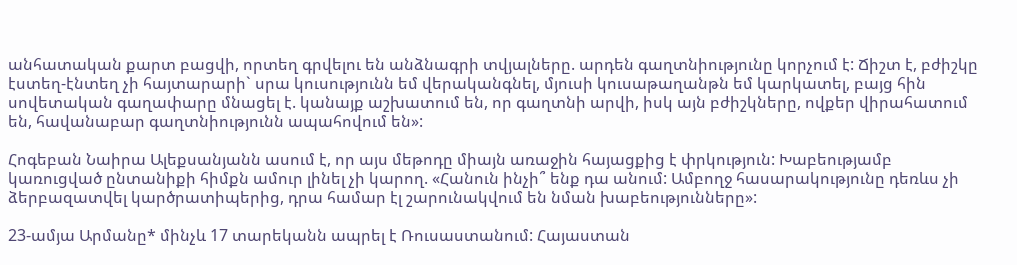անհատական քարտ բացվի, որտեղ գրվելու են անձնագրի տվյալները. արդեն գաղտնիությունը կորչում է: Ճիշտ է, բժիշկը էստեղ-էնտեղ չի հայտարարի` սրա կուսությունն եմ վերականգնել, մյուսի կուսաթաղանթն եմ կարկատել, բայց հին սովետական գաղափարը մնացել է. կանայք աշխատում են, որ գաղտնի արվի, իսկ այն բժիշկները, ովքեր վիրահատում են, հավանաբար գաղտնիությունն ապահովում են»:

Հոգեբան Նաիրա Ալեքսանյանն ասում է, որ այս մեթոդը միայն առաջին հայացքից է փրկություն: Խաբեությամբ կառուցված ընտանիքի հիմքն ամուր լինել չի կարող. «Հանուն ինչի՞ ենք դա անում: Ամբողջ հասարակությունը դեռևս չի ձերբազատվել կարծրատիպերից, դրա համար էլ շարունակվում են նման խաբեությունները»:

23-ամյա Արմանը* մինչև 17 տարեկանն ապրել է Ռուսաստանում: Հայաստան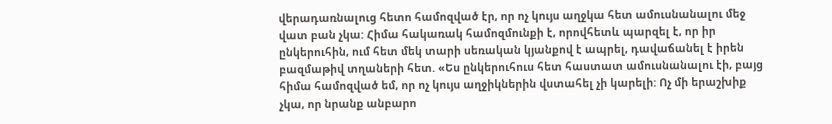վերադառնալուց հետո համոզված էր, որ ոչ կույս աղջկա հետ ամուսնանալու մեջ վատ բան չկա: Հիմա հակառակ համոզմունքի է, որովհետև պարզել է, որ իր ընկերուհին, ում հետ մեկ տարի սեռական կյանքով է ապրել, դավաճանել է իրեն բազմաթիվ տղաների հետ. «Ես ընկերուհուս հետ հաստատ ամուսնանալու էի, բայց հիմա համոզված եմ, որ ոչ կույս աղջիկներին վստահել չի կարելի: Ոչ մի երաշխիք չկա, որ նրանք անբարո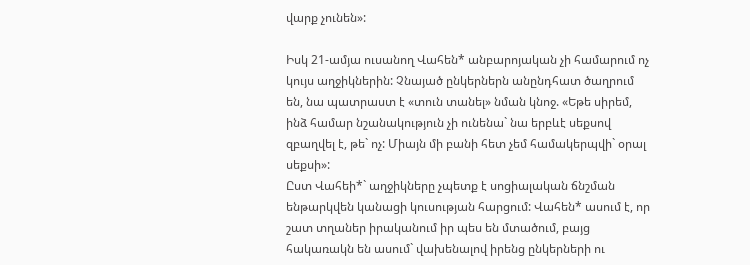վարք չունեն»:

Իսկ 21-ամյա ուսանող Վահեն* անբարոյական չի համարում ոչ կույս աղջիկներին: Չնայած ընկերներն անընդհատ ծաղրում են, նա պատրաստ է «տուն տանել» նման կնոջ. «Եթե սիրեմ, ինձ համար նշանակություն չի ունենա` նա երբևէ սեքսով զբաղվել է, թե` ոչ: Միայն մի բանի հետ չեմ համակերպվի` օրալ սեքսի»:
Ըստ Վահեի*` աղջիկները չպետք է սոցիալական ճնշման ենթարկվեն կանացի կուսության հարցում: Վահեն* ասում է, որ շատ տղաներ իրականում իր պես են մտածում, բայց հակառակն են ասում` վախենալով իրենց ընկերների ու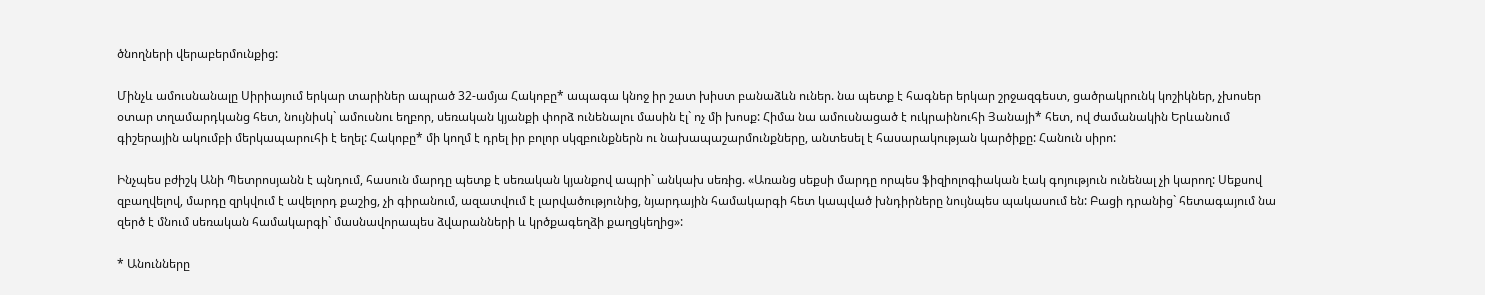ծնողների վերաբերմունքից:

Մինչև ամուսնանալը Սիրիայում երկար տարիներ ապրած 32-ամյա Հակոբը* ապագա կնոջ իր շատ խիստ բանաձևն ուներ. նա պետք է հագներ երկար շրջազգեստ, ցածրակրունկ կոշիկներ, չխոսեր օտար տղամարդկանց հետ, նույնիսկ` ամուսնու եղբոր, սեռական կյանքի փորձ ունենալու մասին էլ` ոչ մի խոսք: Հիմա նա ամուսնացած է ուկրաինուհի Յանայի* հետ, ով ժամանակին Երևանում գիշերային ակումբի մերկապարուհի է եղել: Հակոբը* մի կողմ է դրել իր բոլոր սկզբունքներն ու նախապաշարմունքները, անտեսել է հասարակության կարծիքը: Հանուն սիրո:

Ինչպես բժիշկ Անի Պետրոսյանն է պնդում, հասուն մարդը պետք է սեռական կյանքով ապրի` անկախ սեռից. «Առանց սեքսի մարդը որպես ֆիզիոլոգիական էակ գոյություն ունենալ չի կարող: Սեքսով զբաղվելով, մարդը զրկվում է ավելորդ քաշից, չի գիրանում, ազատվում է լարվածությունից, նյարդային համակարգի հետ կապված խնդիրները նույնպես պակասում են: Բացի դրանից` հետագայում նա զերծ է մնում սեռական համակարգի` մասնավորապես ձվարանների և կրծքագեղձի քաղցկեղից»:

* Անունները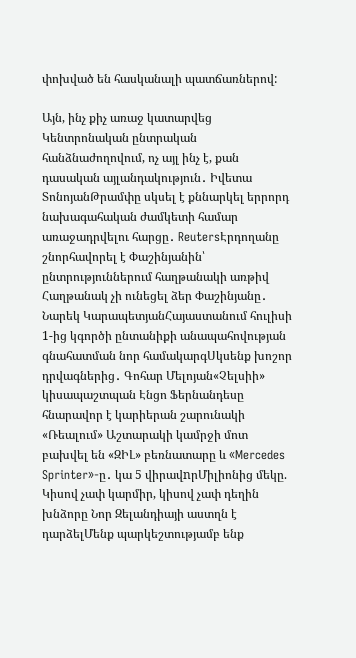փոխված են հասկանալի պատճառներով:

Այն, ինչ քիչ առաջ կատարվեց Կենտրոնական ընտրական հանձնաժողովում, ոչ այլ ինչ է, քան դասական այլանդակություն․ Իվետա ՏոնոյանԹրամփը սկսել է քննարկել երրորդ նախագահական ժամկետի համար առաջադրվելու հարցը․ ReutersԷրդողանը շնորհավորել է Փաշինյանին՝ ընտրություններում հաղթանակի առթիվ Հաղթանակ չի ունեցել ձեր Փաշինյանը․ Նարեկ ԿարապետյանՀայաստանում հուլիսի 1-ից կգործի ընտանիքի անապահովության գնահատման նոր համակարգՍկսենք խոշոր դրվագներից․ Գոհար Մելոյան«Չելսիի» կիսապաշտպան Էնցո Ֆերնանդեսը հնարավոր է կարիերան շարունակի «Ռեալում» Աշտարակի կամրջի մոտ բախվել են «ԶԻԼ» բեռնատարը և «Mercedes Sprinter»-ը․ կա 5 վիրավnրՄիլիոնից մեկը. Կիսով չափ կարմիր, կիսով չափ դեղին խնձորը Նոր Զելանդիայի աստղն է դարձելՄենք պարկեշտությամբ ենք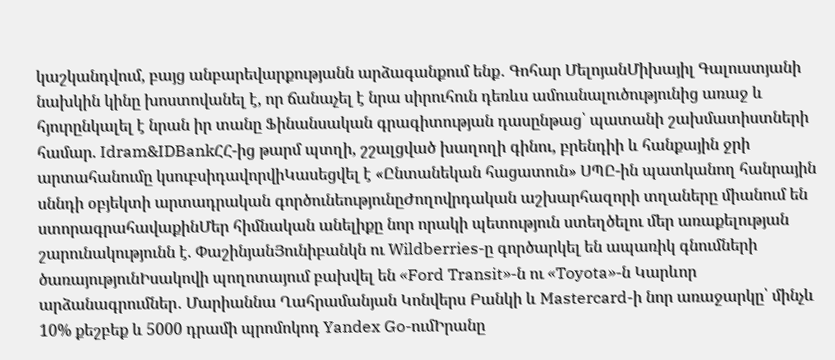կաշկանդվում, բայց անբարեվարքությանն արձագանքում ենք․ Գոհար ՄելոյանՄիխայիլ Գալուստյանի նախկին կինը խոստովանել է, որ ճանաչել է նրա սիրուհուն դեռևս ամուսնալուծությունից առաջ և հյուրընկալել է նրան իր տանը Ֆինանսական գրագիտության դասընթաց՝ պատանի շախմատիստների համար. Idram&IDBankՀՀ-ից թարմ պտղի, շշալցված խաղողի գինու, բրենդիի և հանքային ջրի արտահանումը կսուբսիդավորվիԿասեցվել է «Ընտանեկան հացատուն» ՍՊԸ-ին պատկանող հանրային սննդի օբյեկտի արտադրական գործունեությունըԺողովրդական աշխարհազորի տղաները միանում են ստորագրահավաքինՄեր հիմնական անելիքը նոր որակի պետություն ստեղծելու մեր առաքելության շարունակությունն է. ՓաշինյանՅունիբանկն ու Wildberries-ը գործարկել են ապառիկ գնումների ծառայությունԻսակովի պողոտայում բախվել են «Ford Transit»-ն ու «Toyota»-ն Կարևոր արձանագրումներ․ Մարիաննա Ղահրամանյան Կոնվերս Բանկի և Mastercard-ի նոր առաջարկը՝ մինչև 10% քեշբեք և 5000 դրամի պրոմոկոդ Yandex Go-ումԻրանը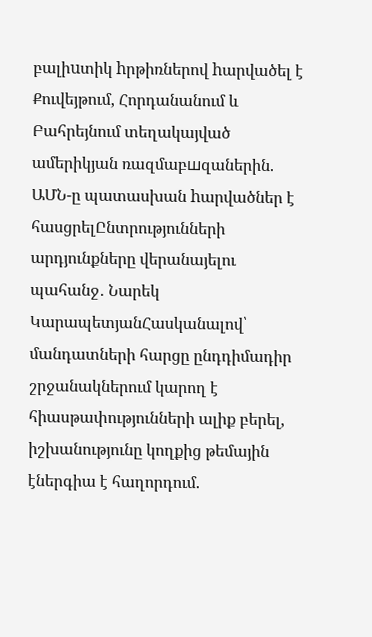բալիuտիկ hրթիռներով hարվածել է Քուվեյթում, Հորդանանում և Բահրեյնում տեղակայված ամերիկյան ռազմաբшզաներին. ԱՄՆ-ը պատասխան hարվածներ է հասցրելԸնտրությունների արդյունքները վերանայելու պահանջ․ Նարեկ ԿարապետյանՀասկանալով՝ մանդատների հարցը ընդդիմադիր շրջանակներում կարող է հիասթափությունների ալիք բերել, իշխանությունը կողքից թեմային էներգիա է հաղորդում.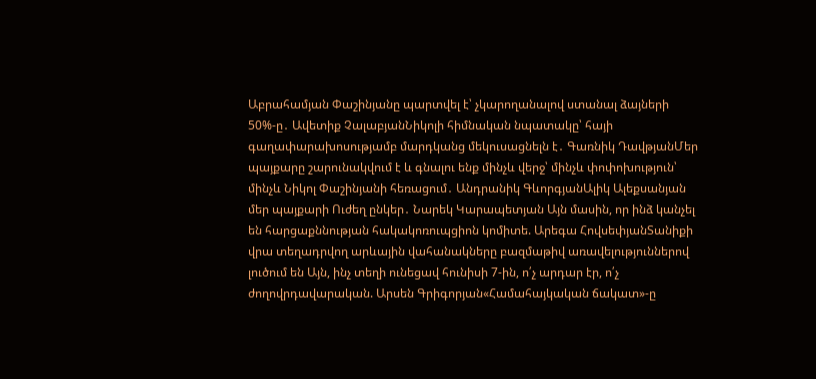Աբրահամյան Փաշինյանը պարտվել է՝ չկարողանալով ստանալ ձայների 50%-ը․ Ավետիք ՉալաբյանՆիկոլի հիմնական նպատակը՝ հայի գաղափարախոսությամբ մարդկանց մեկուսացնելն է․ Գառնիկ ԴավթյանՄեր պայքարը շարունակվում է և գնալու ենք մինչև վերջ՝ մինչև փոփոխություն՝ մինչև Նիկոլ Փաշինյանի հեռացում․ Անդրանիկ ԳևորգյանԱլիկ Ալեքսանյան մեր պայքարի Ուժեղ ընկեր․ Նարեկ Կարապետյան Այն մասին, որ ինձ կանչել են հարցաքննության հակակոռուպցիոն կոմիտե. Արեգա ՀովսեփյանՏանիքի վրա տեղադրվող արևային վահանակները բազմաթիվ առավելություններով լուծում են Այն, ինչ տեղի ունեցավ հունիսի 7-ին, ո՛չ արդար էր, ո՛չ ժողովրդավարական. Արսեն Գրիգորյան«Համահայկական ճակատ»-ը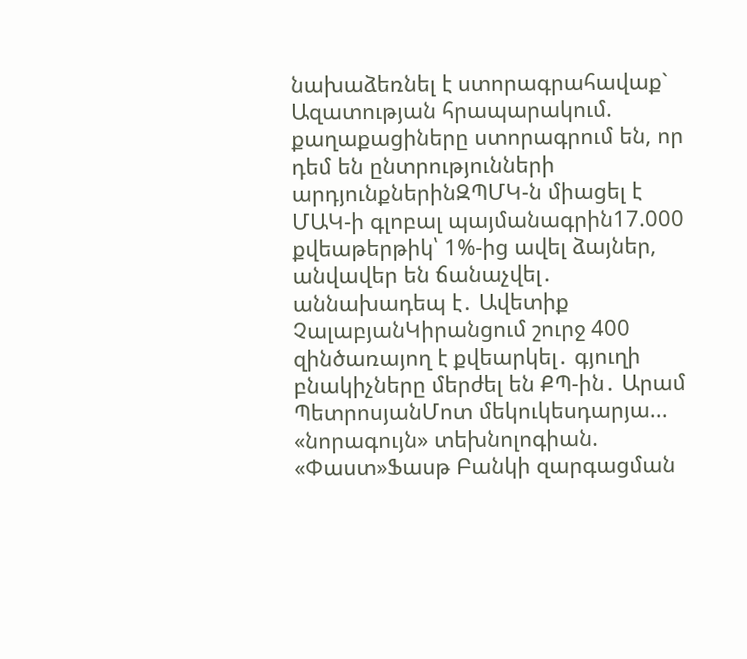նախաձեռնել է ստորագրահավաք` Ազատության հրապարակում. քաղաքացիները ստորագրում են, որ դեմ են ընտրությունների արդյունքներինԶՊՄԿ-ն միացել է ՄԱԿ-ի գլոբալ պայմանագրին17.000 քվեաթերթիկ՝ 1%-ից ավել ձայներ, անվավեր են ճանաչվել․ աննախադեպ է․ Ավետիք ՉալաբյանԿիրանցում շուրջ 400 զինծառայող է քվեարկել․ գյուղի բնակիչները մերժել են ՔՊ-ին․ Արամ ՊետրոսյանՄոտ մեկուկեսդարյա... «նորագույն» տեխնոլոգիան. «Փաստ»Ֆասթ Բանկի զարգացման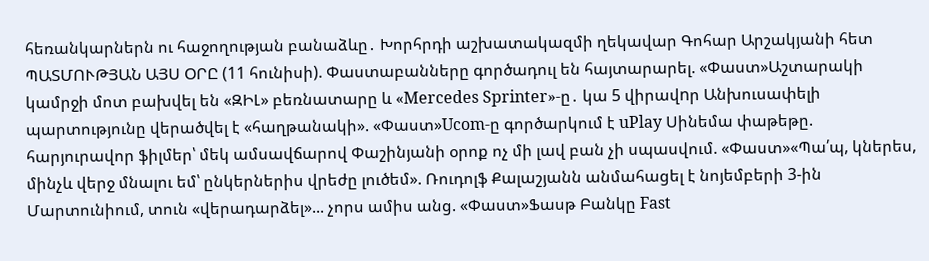հեռանկարներն ու հաջողության բանաձևը․ Խորհրդի աշխատակազմի ղեկավար Գոհար Արշակյանի հետ ՊԱՏՄՈՒԹՅԱՆ ԱՅՍ ՕՐԸ (11 հունիսի). Փաստաբանները գործադուլ են հայտարարել. «Փաստ»Աշտարակի կամրջի մոտ բախվել են «ԶԻԼ» բեռնատարը և «Mercedes Sprinter»-ը․ կա 5 վիրավnր Անխուսափելի պարտությունը վերածվել է «հաղթանակի». «Փաստ»Ucom-ը գործարկում է uPlay Սինեմա փաթեթը. հարյուրավոր ֆիլմեր՝ մեկ ամսավճարով Փաշինյանի օրոք ոչ մի լավ բան չի սպասվում. «Փաստ»«Պա՛պ, կներես, մինչև վերջ մնալու եմ՝ ընկերներիս վրեժը լուծեմ». Ռուդոլֆ Քալաշյանն անմահացել է նոյեմբերի 3-ին Մարտունիում, տուն «վերադարձել»... չորս ամիս անց. «Փաստ»Ֆասթ Բանկը Fast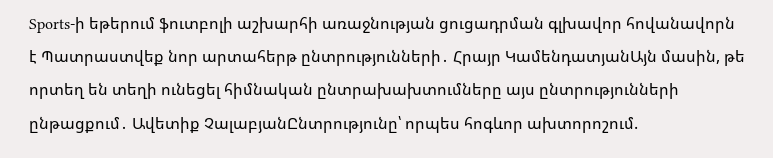Sports-ի եթերում ֆուտբոլի աշխարհի առաջնության ցուցադրման գլխավոր հովանավորն է Պատրաստվեք նոր արտահերթ ընտրությունների․ Հրայր ԿամենդատյանԱյն մասին, թե որտեղ են տեղի ունեցել հիմնական ընտրախախտումները այս ընտրությունների ընթացքում․ Ավետիք ՉալաբյանԸնտրությունը՝ որպես հոգևոր ախտորոշում.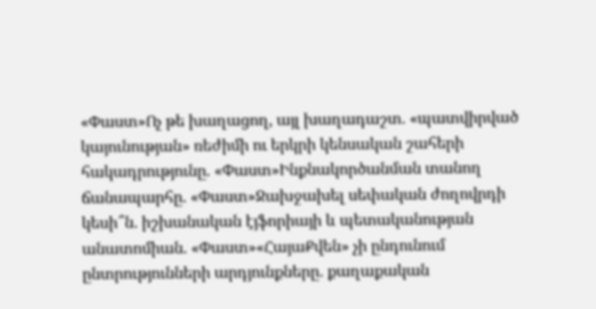«Փաստ»Ոչ թե խաղացող, այլ խաղադաշտ. «պատվիրված կայունության» ռեժիմի ու երկրի կենսական շահերի հակադրությունը. «Փաստ»Ինքնակործանման տանող ճանապարհը. «Փաստ»Ջախջախել սեփական ժողովրդի կեսի՞ն. իշխանական էյֆորիայի և պետականության անատոմիան. «Փաստ»«ՀայաՔվեն» չի ընդունում ընտրությունների արդյունքները. քաղաքական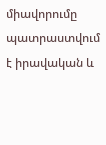միավորումը պատրաստվում է իրավական և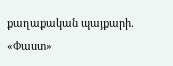քաղաքական պայքարի. «Փաստ»